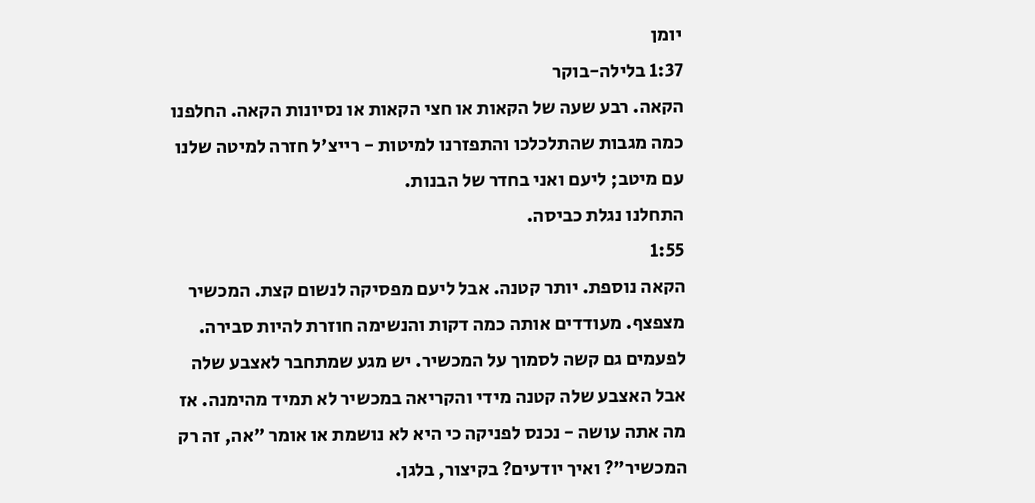יומן
1:37 בלילה-בוקר
הקאה. רבע שעה של הקאות או חצי הקאות או נסיונות הקאה. החלפנו כמה מגבות שהתלכלכו והתפזרנו למיטות - רייצ'ל חזרה למיטה שלנו עם מיטב; ליעם ואני בחדר של הבנות.
התחלנו נגלת כביסה.
1:55
הקאה נוספת. יותר קטנה. אבל ליעם מפסיקה לנשום קצת. המכשיר מצפצף. מעודדים אותה כמה דקות והנשימה חוזרת להיות סבירה. לפעמים גם קשה לסמוך על המכשיר. יש מגע שמתחבר לאצבע שלה אבל האצבע שלה קטנה מידי והקריאה במכשיר לא תמיד מהימנה. אז מה אתה עושה - נכנס לפניקה כי היא לא נושמת או אומר "אה, זה רק המכשיר"? ואיך יודעים? בקיצור, בלגן.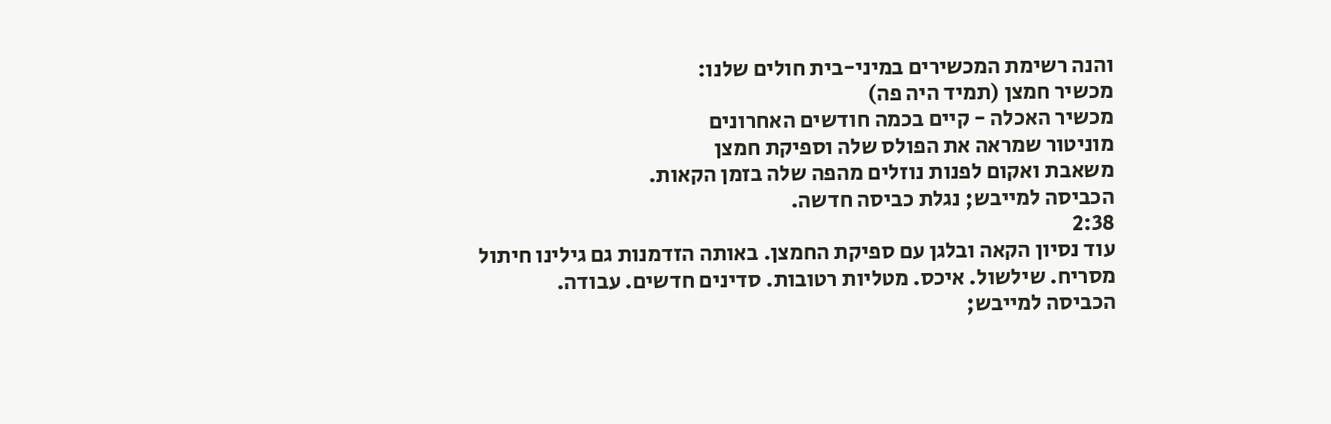והנה רשימת המכשירים במיני-בית חולים שלנו:
מכשיר חמצן (תמיד היה פה)
מכשיר האכלה - קיים בכמה חודשים האחרונים
מוניטור שמראה את הפולס שלה וספיקת חמצן
משאבת ואקום לפנות נוזלים מהפה שלה בזמן הקאות.
הכביסה למייבש; נגלת כביסה חדשה.
2:38
עוד נסיון הקאה ובלגן עם ספיקת החמצן. באותה הזדמנות גם גילינו חיתול מסריח. שילשול. איכס. מטליות רטובות. סדינים חדשים. עבודה.
הכביסה למייבש;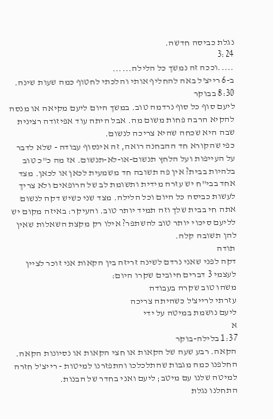נגלת כביסה חדשה.
3:24
.....וככה זה נמשך כל הלילה......
ב-6 רייצ'ל באה להחליף אותי והלכתי לחטוף כמה שעות שינה.
8:30 בבוקר
ליעם סוף כל סוף נרדמה טוב. במשך היום ליעם מקיאה או מנסה להקיא הרבה פחות משום מה. אבל היתה עוד אפיזודה רצינית שבה היא שכחה שהיא צריכה לנשום.
כפי שהקורא חד ההבחנה רואה, זה אינסוף עבודה - שלא לדבר על העייפות ועל הלחץ תנשום-או-לא-תנשום. אז מה כ"כ טוב בלהיות בבית? אין פה תשובה חד משמעית לכאן או לכאן. מצד אחד בבי"ח יש עזרה מידית ותשומת לב של הרופאים ולא צריך לעשות כביסה כל היום וכל הלילה. מצד שני כשיש דקה לנשום אתה חי בבית שלך וזה תמיד יותר טוב. והעיקר: באיזה מקום יש לליעם סיכוי יותר טוב להשתפר? אילו רק מקצת השאלות שאין להן תשובה קלה.
תודה
דקה לפני שאני נרדם לשינה זריזה בין הקאות אני זוכר לציין לעצמי 3 דברים חיובים שקרו היום:
משהו טוב שקרה בעבודה
עזרתי לרייצ'ל כשהיתה צריכה
ליעם נושמת במיטה על ידי
א
1:37 בלילה-בוקר
הקאה. רבע שעה של הקאות או חצי הקאות או נסיונות הקאה. החלפנו כמה מגבות שהתלכלכו והתפזרנו למיטות - רייצ'ל חזרה למיטה שלנו עם מיטב; ליעם ואני בחדר של הבנות.
התחלנו נגלת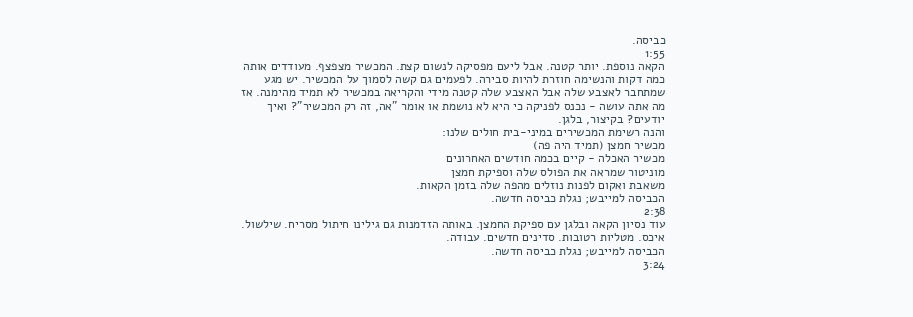כביסה.
1:55
הקאה נוספת. יותר קטנה. אבל ליעם מפסיקה לנשום קצת. המכשיר מצפצף. מעודדים אותה כמה דקות והנשימה חוזרת להיות סבירה. לפעמים גם קשה לסמוך על המכשיר. יש מגע שמתחבר לאצבע שלה אבל האצבע שלה קטנה מידי והקריאה במכשיר לא תמיד מהימנה. אז מה אתה עושה - נכנס לפניקה כי היא לא נושמת או אומר "אה, זה רק המכשיר"? ואיך יודעים? בקיצור, בלגן.
והנה רשימת המכשירים במיני-בית חולים שלנו:
מכשיר חמצן (תמיד היה פה)
מכשיר האכלה - קיים בכמה חודשים האחרונים
מוניטור שמראה את הפולס שלה וספיקת חמצן
משאבת ואקום לפנות נוזלים מהפה שלה בזמן הקאות.
הכביסה למייבש; נגלת כביסה חדשה.
2:38
עוד נסיון הקאה ובלגן עם ספיקת החמצן. באותה הזדמנות גם גילינו חיתול מסריח. שילשול. איכס. מטליות רטובות. סדינים חדשים. עבודה.
הכביסה למייבש; נגלת כביסה חדשה.
3:24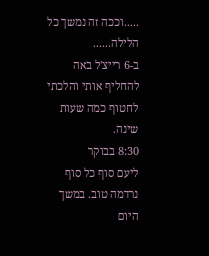.....וככה זה נמשך כל הלילה......
ב-6 רייצ'ל באה להחליף אותי והלכתי לחטוף כמה שעות שינה.
8:30 בבוקר
ליעם סוף כל סוף נרדמה טוב. במשך היום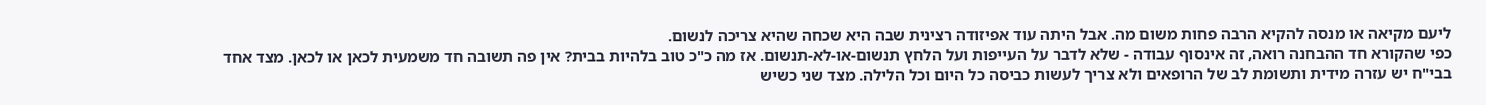ליעם מקיאה או מנסה להקיא הרבה פחות משום מה. אבל היתה עוד אפיזודה רצינית שבה היא שכחה שהיא צריכה לנשום.
כפי שהקורא חד ההבחנה רואה, זה אינסוף עבודה - שלא לדבר על העייפות ועל הלחץ תנשום-או-לא-תנשום. אז מה כ"כ טוב בלהיות בבית? אין פה תשובה חד משמעית לכאן או לכאן. מצד אחד בבי"ח יש עזרה מידית ותשומת לב של הרופאים ולא צריך לעשות כביסה כל היום וכל הלילה. מצד שני כשיש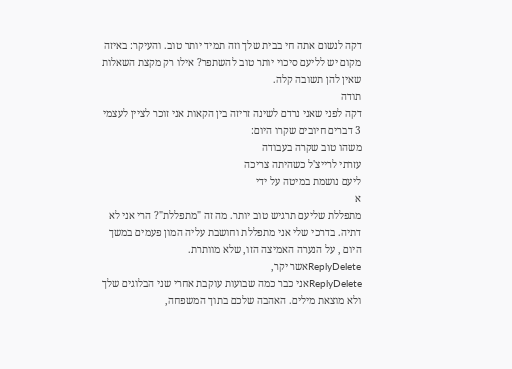דקה לנשום אתה חי בבית שלך וזה תמיד יותר טוב. והעיקר: באיזה מקום יש לליעם סיכוי יותר טוב להשתפר? אילו רק מקצת השאלות שאין להן תשובה קלה.
תודה
דקה לפני שאני נרדם לשינה זריזה בין הקאות אני זוכר לציין לעצמי 3 דברים חיובים שקרו היום:
משהו טוב שקרה בעבודה
עזרתי לרייצ'ל כשהיתה צריכה
ליעם נושמת במיטה על ידי
א
מתפללת שליעם תרגיש טוב יותר. מה זה "מתפללת"? הרי אני לא דתיה. בדרכי שלי אני מתפללת וחושבת עליה המון פעמים במשך היום , על הנערה האמיצה הזו, שלא מוותרת.
ReplyDeleteאשר יקר,
ReplyDeleteאני כבר כמה שבועות עוקבת אחרי שני הבלוגים שלך ולא מוצאת מילים. האהבה שלכם בתוך המשפחה,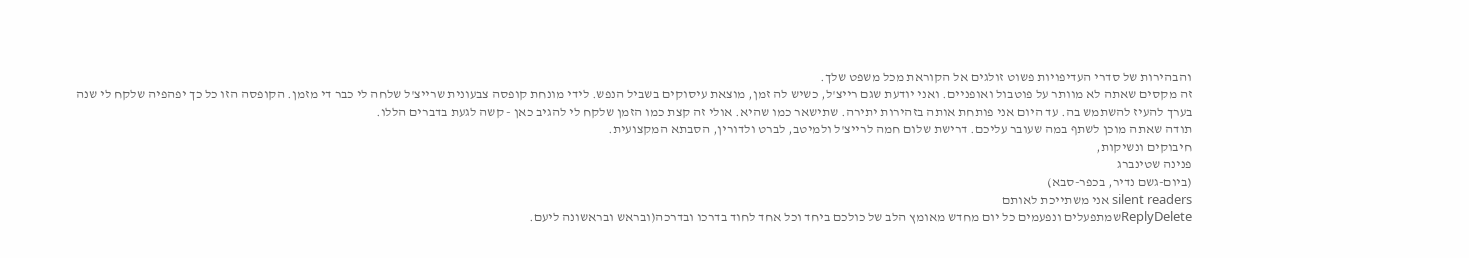והבהירות של סדרי העדיפויות פשוט זולגים אל הקוראת מכל משפט שלך.
זה מקסים שאתה לא מוותר על פוטבול ואופניים. ואני יודעת שגם רייצ'ל, כשיש לה זמן, מוצאת עיסוקים בשביל הנפש. לידי מונחת קופסה צבעונית שרייצ'ל שלחה לי כבר די מזמן. הקופסה הזו כל כך יפהפיה שלקח לי שנה בערך להעיז להשתמש בה. עד היום אני פותחת אותה בזהירות יתירה. שתישאר כמו שהיא. אולי זה קצת כמו הזמן שלקח לי להגיב כאן - קשה לגעת בדברים הללו.
תודה שאתה מוכן לשתף במה שעובר עליכם. דרישת שלום חמה לרייצ'ל ולמיטב, לברט ולדורין, הסבתא המקצועית.
חיבוקים ונשיקות,
פנינה שטינברג
(ביום-גשם נדיר, בכפר-סבא)
silent readers אני משתייכת לאותם
ReplyDeleteשמתפעלים ונפעמים כל יום מחדש מאומץ הלב של כולכם ביחד וכל אחד לחוד בדרכו ובדרכה(ובראש ובראשונה ליעם.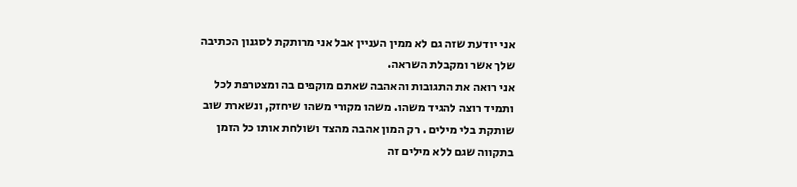אני יודעת שזה גם לא ממין העניין אבל אני מרותקת לסגנון הכתיבה שלך אשר ומקבלת השראה.
אני רואה את התגובות והאהבה שאתם מוקפים בה ומצטרפת לכל ותמיד רוצה להגיד משהו. משהו מקורי משהו שיחזק, ונשארת שוב שותקת בלי מילים . רק המון אהבה מהצד ושולחת אותו כל הזמן בתקווה שגם ללא מילים זה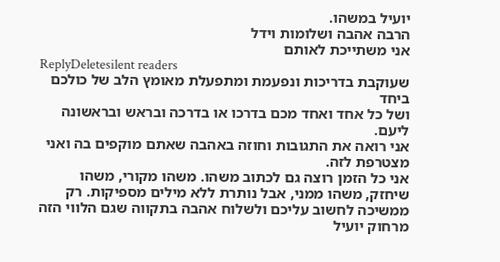יועיל במשהו.
הרבה אהבה ושלומות וידל
אני משתייכת לאותם
ReplyDeletesilent readers
שעוקבת בדריכות ונפעמת ומתפעלת מאומץ הלב של כולכם ביחד
ושל כל אחד ואחד מכם בדרכו או בדרכה ובראש ובראשונה ליעם.
אני רואה את התגובות וחוזה באהבה שאתם מוקפים בה ואני מצטרפת לזה.
אני כל הזמן רוצה גם לכתוב משהו. משהו מקורי, משהו שיחזק, משהו ממני, אבל נותרת ללא מילים מספיקות. רק ממשיכה לחשוב עליכם ולשלוח אהבה בתקווה שגם הלווי הזה מרחוק יועיל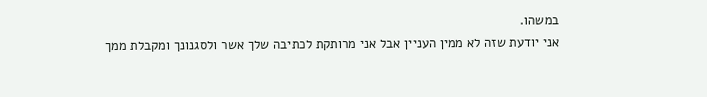במשהו.
אני יודעת שזה לא ממין העניין אבל אני מרותקת לכתיבה שלך אשר ולסגנונך ומקבלת ממך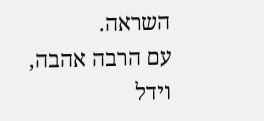השראה.
עם הרבה אהבה, וידל